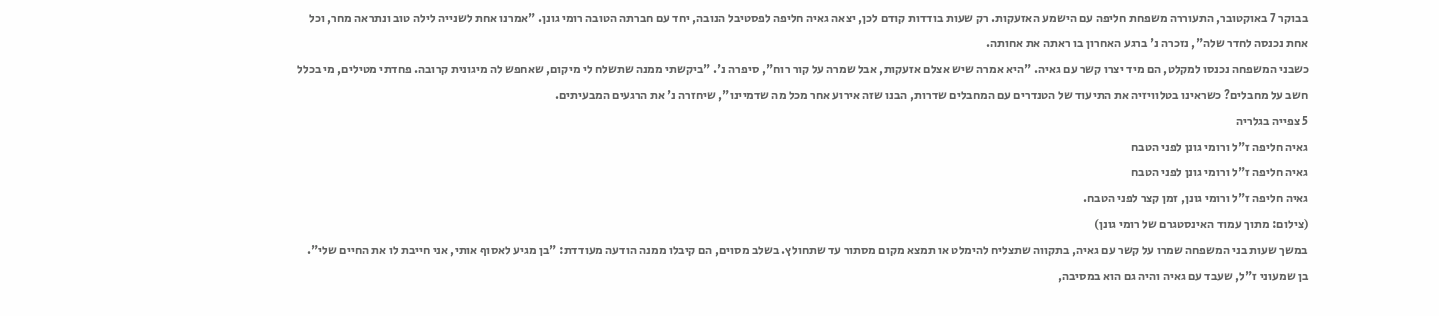בבוקר 7 באוקטובר, התעוררה משפחת חליפה עם הישמע האזעקות. רק שעות בודדות קודם לכן, יצאה גאיה חליפה לפסטיבל הנובה, יחד עם חברתה הטובה רומי גונן. "אמרנו אחת לשנייה לילה טוב ונתראה מחר, וכל אחת נכנסה לחדר שלה", נזכרה נ' ברגע האחרון בו ראתה את אחותה.
כשבני המשפחה נכנסו למקלט, הם מיד יצרו קשר עם גאיה. "היא אמרה שיש אצלם אזעקות, אבל שמרה על קור רוח", סיפרה נ'. "ביקשתי ממנה שתשלח לי מיקום, שאחפש לה מיגונית קרובה. פחדתי מטילים, מי בכלל חשב על מחבלים? כשראינו בטלוויזיה את התיעוד של הטנדרים עם המחבלים שדרות, הבנו שזה אירוע אחר מכל מה שדמיינו", שיחזרה נ' את הרגעים המבעיתים.
5 צפייה בגלריה
גאיה חליפה ז"ל ורומי גונן לפני הטבח
גאיה חליפה ז"ל ורומי גונן לפני הטבח
גאיה חליפה ז"ל ורומי גונן, זמן קצר לפני הטבח.
(צילום: מתוך עמוד האינסטגרם של רומי גונן)
במשך שעות בני המשפחה שמרו על קשר עם גאיה, בתקווה שתצליח להימלט או תמצא מקום מסתור עד שתחולץ. בשלב מסוים, הם קיבלו ממנה הודעה מעודדת: "בן מגיע לאסוף אותי, אני חייבת לו את החיים שלי".
בן שמעוני ז"ל, שעבד עם גאיה והיה גם הוא במסיבה,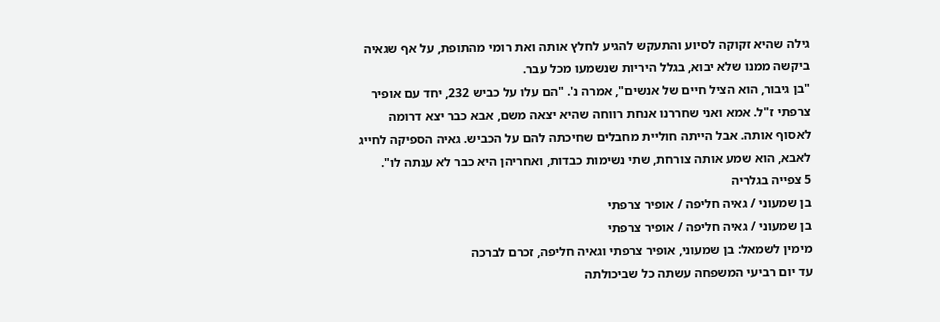גילה שהיא זקוקה לסיוע והתעקש להגיע לחלץ אותה ואת רומי מהתופת, על אף שגאיה ביקשה ממנו שלא יבוא, בגלל היריות שנשמעו מכל עבר.
"בן גיבור, הוא הציל חיים של אנשים", אמרה נ'. "הם עלו על כביש 232, יחד עם אופיר צרפתי ז"ל. אמא ואני שחררנו אנחת רווחה שהיא יצאה משם, אבא כבר יצא דרומה לאסוף אותה. אבל הייתה חוליית מחבלים שחיכתה להם על הכביש. גאיה הספיקה לחייג לאבא, הוא שמע אותה צורחת, שתי נשימות כבדות, ואחריהן היא כבר לא ענתה לו".
5 צפייה בגלריה
בן שמעוני / גאיה חליפה / אופיר צרפתי
בן שמעוני / גאיה חליפה / אופיר צרפתי
מימין לשמאל: בן שמעוני, אופיר צרפתי וגאיה חליפה, זכרם לברכה
עד יום רביעי המשפחה עשתה כל שביכולתה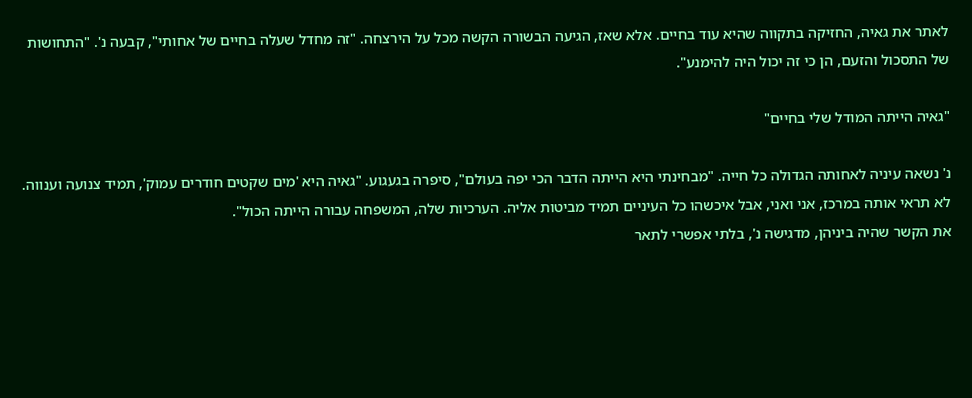לאתר את גאיה, החזיקה בתקווה שהיא עוד בחיים. אלא שאז, הגיעה הבשורה הקשה מכל על הירצחה. "זה מחדל שעלה בחיים של אחותי", קבעה נ'. "התחושות של התסכול והזעם, הן כי זה יכול היה להימנע".

"גאיה הייתה המודל שלי בחיים"

נ' נשאה עיניה לאחותה הגדולה כל חייה. "מבחינתי היא הייתה הדבר הכי יפה בעולם", סיפרה בגעגוע. "גאיה היא 'מים שקטים חודרים עמוק', תמיד צנועה וענווה. לא תראי אותה במרכז, אני ואני, אבל איכשהו כל העיניים תמיד מביטות אליה. הערכיות שלה, המשפחה עבורה הייתה הכול".
את הקשר שהיה ביניהן, מדגישה נ', בלתי אפשרי לתאר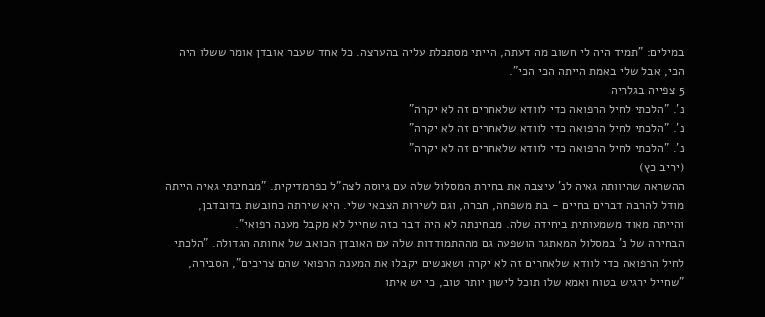במילים: "תמיד היה לי חשוב מה דעתה, הייתי מסתכלת עליה בהערצה. כל אחד שעבר אובדן אומר ששלו היה הכי, אבל שלי באמת הייתה הכי הכי".
5 צפייה בגלריה
נ'. "הלכתי לחיל הרפואה כדי לוודא שלאחרים זה לא יקרה"
נ'. "הלכתי לחיל הרפואה כדי לוודא שלאחרים זה לא יקרה"
נ'. "הלכתי לחיל הרפואה כדי לוודא שלאחרים זה לא יקרה"
(יריב כץ)
ההשראה שהיוותה גאיה לנ' עיצבה את בחירת המסלול שלה עם גיוסה לצה"ל כפרמדיקית. "מבחינתי גאיה הייתה מודל להרבה דברים בחיים - בת משפחה, חברה, וגם לשירות הצבאי שלי. היא שירתה כחובשת בדובדבן, והייתה מאוד משמעותית ביחידה שלה. מבחינתה לא היה דבר כזה שחייל לא מקבל מענה רפואי".
הבחירה של נ' במסלול המאתגר הושפעה גם מההתמודדות שלה עם האובדן הכואב של אחותה הגדולה. "הלכתי לחיל הרפואה כדי לוודא שלאחרים זה לא יקרה ושאנשים יקבלו את המענה הרפואי שהם צריכים", הסבירה, "שחייל ירגיש בטוח ואמא שלו תוכל לישון יותר טוב, כי יש איתו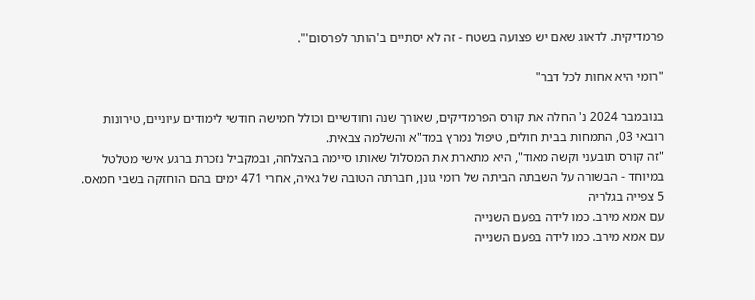פרמדיקית. לדאוג שאם יש פצועה בשטח - זה לא יסתיים ב'הותר לפרסום'".

"רומי היא אחות לכל דבר"

בנובמבר 2024 נ' החלה את קורס הפרמדיקים, שאורך שנה וחודשיים וכולל חמישה חודשי לימודים עיוניים, טירונות רובאי 03, התמחות בבית חולים, טיפול נמרץ במד"א והשלמה צבאית.
"זה קורס תובעני וקשה מאוד", היא מתארת את המסלול שאותו סיימה בהצלחה, ובמקביל נזכרת ברגע אישי מטלטל במיוחד - הבשורה על השבתה הביתה של רומי גונן, חברתה הטובה של גאיה, אחרי 471 ימים בהם הוחזקה בשבי חמאס.
5 צפייה בגלריה
עם אמא מירב. כמו לידה בפעם השנייה
עם אמא מירב. כמו לידה בפעם השנייה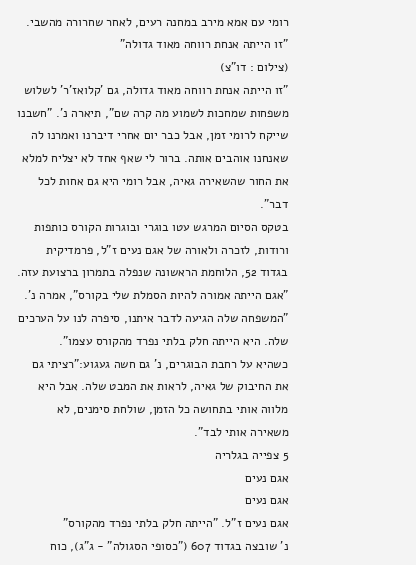רומי עם אמא מירב במחנה רעים, לאחר שחרורה מהשבי. "זו הייתה אנחת רווחה מאוד גדולה"
(צילום : דו"צ)
"זו הייתה אנחת רווחה מאוד גדולה, גם 'קלואז'ר' לשלוש משפחות שמחכות לשמוע מה קרה שם", תיארה נ'. "חשבנו שייקח לרומי זמן, אבל כבר יום אחרי דיברנו ואמרנו לה שאנחנו אוהבים אותה. ברור לי שאף אחד לא יצליח למלא את החור שהשאירה גאיה, אבל רומי היא גם אחות לכל דבר".
בטקס הסיום המרגש עטו בוגרי ובוגרות הקורס כותפות ורודות, לזכרה ולאורה של אגם נעים ז"ל, פרמדיקית בגדוד 52, הלוחמת הראשונה שנפלה בתמרון ברצועת עזה.
"אגם הייתה אמורה להיות הסמלת שלי בקורס", אמרה נ'. "המשפחה שלה הגיעה לדבר איתנו, סיפרה לנו על הערכים שלה. היא הייתה חלק בלתי נפרד מהקורס עצמו".
כשהיא על רחבת הבוגרים, נ' גם חשה געגוע:"רציתי גם את החיבוק של גאיה, לראות את המבט שלה. אבל היא מלווה אותי בתחושה כל הזמן, שולחת סימנים, לא משאירה אותי לבד".
5 צפייה בגלריה
אגם נעים
אגם נעים
אגם נעים ז"ל. "הייתה חלק בלתי נפרד מהקורס"
נ' שובצה בגדוד 607 ("כסופי הסגולה" - ג"ג), כוח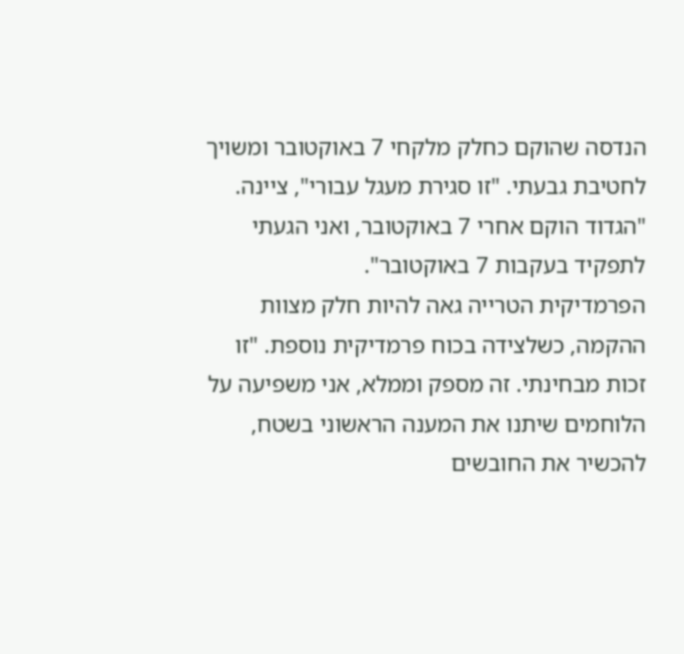הנדסה שהוקם כחלק מלקחי 7 באוקטובר ומשויך לחטיבת גבעתי. "זו סגירת מעגל עבורי", ציינה. "הגדוד הוקם אחרי 7 באוקטובר, ואני הגעתי לתפקיד בעקבות 7 באוקטובר".
הפרמדיקית הטרייה גאה להיות חלק מצוות ההקמה, כשלצידה בכוח פרמדיקית נוספת. "זו זכות מבחינתי. זה מספק וממלא, אני משפיעה על הלוחמים שיתנו את המענה הראשוני בשטח, להכשיר את החובשים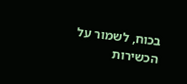בכוח, לשמור על הכשירות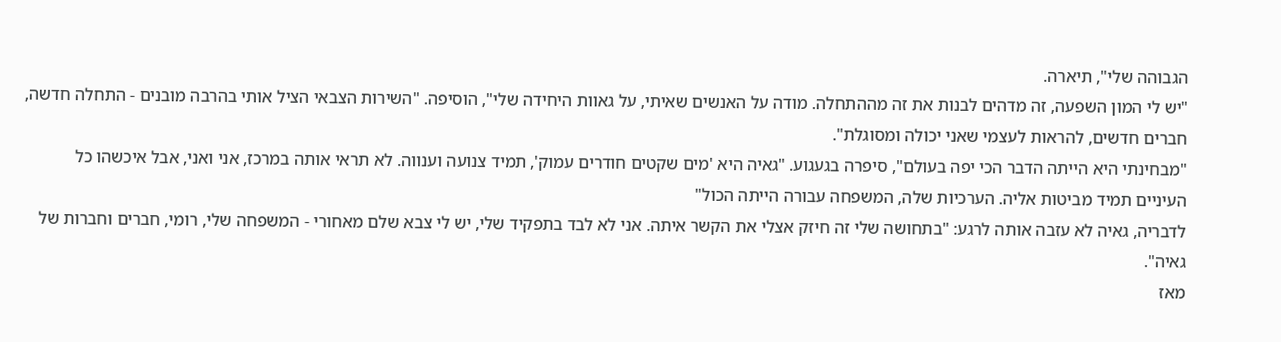הגבוהה שלי", תיארה.
"יש לי המון השפעה, זה מדהים לבנות את זה מההתחלה. מודה על האנשים שאיתי, על גאוות היחידה שלי", הוסיפה. "השירות הצבאי הציל אותי בהרבה מובנים - התחלה חדשה, חברים חדשים, להראות לעצמי שאני יכולה ומסוגלת".
"מבחינתי היא הייתה הדבר הכי יפה בעולם", סיפרה בגעגוע. "גאיה היא 'מים שקטים חודרים עמוק', תמיד צנועה וענווה. לא תראי אותה במרכז, אני ואני, אבל איכשהו כל העיניים תמיד מביטות אליה. הערכיות שלה, המשפחה עבורה הייתה הכול"
לדבריה, גאיה לא עזבה אותה לרגע: "בתחושה שלי זה חיזק אצלי את הקשר איתה. אני לא לבד בתפקיד שלי, יש לי צבא שלם מאחורי - המשפחה שלי, רומי, חברים וחברות של גאיה".
מאז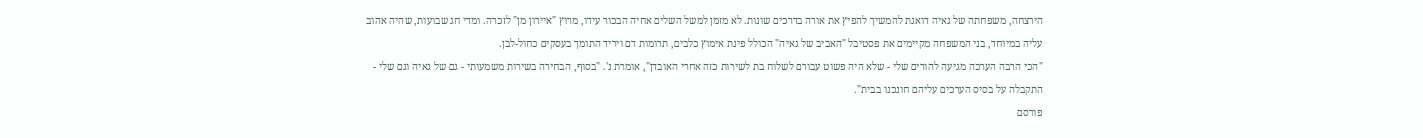הירצחה, משפחתה של גאיה דואגת להמשיך להפיץ את אורה בדרכים שונות. לא מזמן למשל השלים אחיה הבכור עידו, מרוץ "איירון מן" לזכרה. ומדי חג שבועות, שהיה אהוב עליה במיוחד, בני המשפחה מקיימים את פסטיבל "האביב של גאיה" הכולל פינת אימוץ כלבים, תרומות דם ויריד התומך בעסקים כחול-לבן.
"הכי הרבה הערכה מגיעה להורים שלי - שלא היה פשוט עבורם לשלוח בת לשירות כזה אחרי האובדן", אומרת נ'. "בסוף, הבחירה בשירות משמעותי - גם של גאיה וגם שלי - התקבלה על בסיס הערכים עליהם חונכנו בבית".
פורסם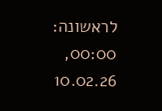לראשונה: 00:00, 10.02.26